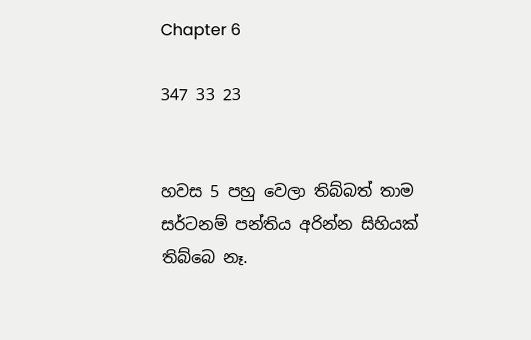Chapter 6

347 33 23


හවස 5 පහු වෙලා තිබ්බත් තාම සර්ටනම් පන්තිය අරින්න සිහියක් තිබ්බෙ නෑ.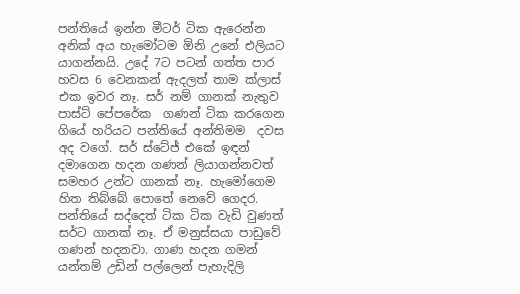පන්තියේ ඉන්න මීටර් ටික ඇරෙන්න අනික් අය හැමෝටම ඕනි උනේ එලියට යාගන්නයි. උදේ 7ට පටන් ගත්ත පාර හවස 6 වෙනකන් ඇදලත් තාම ක්ලාස් එක ඉවර නෑ. සර් නම් ගානක් නැතුව පාස්ට් පේපරේක  ගණන් ටික කරගෙන ගියේ හරියට පන්තියේ අන්තිමම  දවස අද වගේ. සර් ස්ටේජ් එකේ ඉඳන් දමාගෙන හදන ගණන් ලියාගන්නවත් සමහර උන්ට ගානක් නෑ. හැමෝගෙම හිත තිබ්බේ පොතේ නෙවේ ගෙදර. පන්තියේ සද්දෙත් ටික ටික වැඩි වුණත් සර්ට ගානක් නෑ. ඒ මනුස්සයා පාඩුවේ ගණන් හදනවා. ගාණ හදන ගමන් යන්තම් උඩින් පල්ලෙන් පැහැදිලි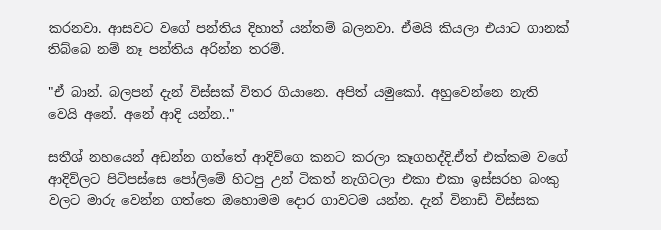කරනවා. ආසවට වගේ පන්තිය දිහාත් යන්තම් බලනවා. ඒමයි කියලා එයාට ගානක් තිබ්බෙ නම් නෑ පන්තිය අරින්න තරම්.

"ඒ බාන්. බලපන් දැන් විස්සක් විතර ගියානෙ. අපිත් යමුකෝ. අහුවෙන්නෙ නැති වෙයි අනේ. අනේ ආදි යන්න.."

සතීශ් නහයෙන් අඩන්න ගත්තේ ආදිව්ගෙ කනට කරලා කෑගහද්දි.ඒත් එක්කම වගේ ආදිව්ලට පිටිපස්සෙ පෝලිමේ හිටපු උන් ටිකත් නැගිටලා එකා එකා ඉස්සරහ බංකු වලට මාරු වෙන්න ගත්තෙ ඔහොමම දොර ගාවටම යන්න. දැන් විනාඩි විස්සක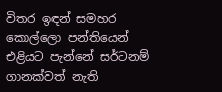විතර ඉඳන් සමහර කොල්ලො පන්තියෙන් එළියට පැන්නේ සර්ටනම් ගානක්වත් නැති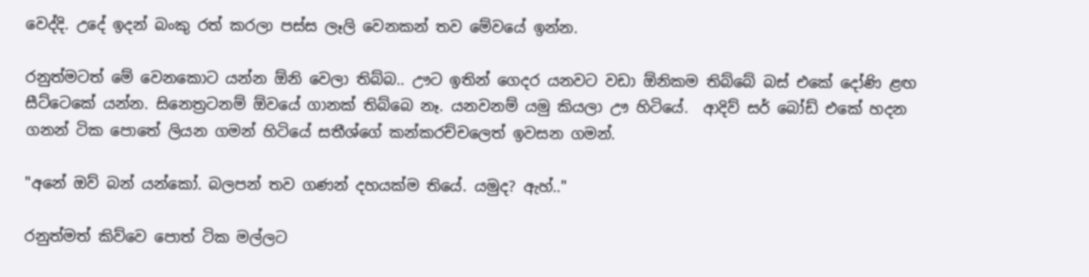වෙද්දි. උදේ ඉදන් බංකු රත් කරලා පස්ස ලෑලි වෙනකන් තව මේවයේ ඉන්න.

රනුත්මටත් මේ වෙනකොට යන්න ඕනි වෙලා තිබ්බ.. ඌට ඉතින් ගෙදර යනවට වඩා ඕනිකම තිබ්බේ බස් එකේ දෝණි ළඟ සීට්ටෙකේ යන්න. සිනෙත්‍රටනම් ඕවයේ ගානක් තිබ්බෙ නෑ. යනවනම් යමු කියලා ඌ හිටියේ.  ආදිව් සර් බෝඩ් එකේ හදන ගනන් ටික පොතේ ලියන ගමන් හිටියේ සතීශ්ගේ කන්කරච්චලෙත් ඉවසන ගමන්.

"අනේ ඔව් බන් යන්කෝ. බලපන් තව ගණන් දහයක්ම තියේ. යමුද? ඇහ්.."

රනුත්මත් කිව්වෙ පොත් ටික මල්ලට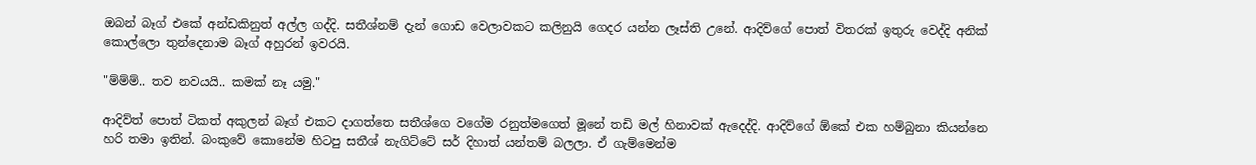ඔබන් බෑග් එකේ අන්ඩකිනුත් අල්ල ගද්දි. සතීශ්නම් දැන් ගොඩ වෙලාවකට කලිනුයි ගෙදර යන්න ලෑස්ති උනේ. ආදිව්ගේ පොත් විතරක් ඉතුරු වෙද්දි අනික් කොල්ලො තුන්දෙනාම බෑග් අහුරන් ඉවරයි.

"ම්ම්ම්.. තව නවයයි.. කමක් නෑ යමු."

ආදිව්ත් පොත් ටිකත් අකුලන් බෑග් එකට දාගත්තෙ සතීශ්ගෙ වගේම රනුත්මගෙත් මූනේ තඩි මල් හිනාවක් ඇදෙද්දි. ආදිව්ගේ ඕකේ එක හම්බුනා කියන්නෙ හරි තමා ඉතින්. බංකුවේ කොනේම හිටපු සතීශ් නැගිට්ටේ සර් දිහාත් යන්තම් බලලා. ඒ ගැම්මෙන්ම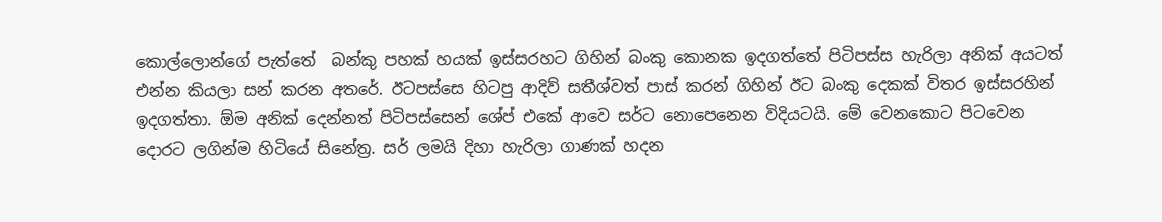කොල්ලොන්ගේ පැත්තේ  බන්කු පහක් හයක් ඉස්සරහට ගිහින් බංකු කොනක ඉදගත්තේ පිටිපස්ස හැරිලා අනික් අයටත් එන්න කියලා සන් කරන අතරේ. ඊටපස්සෙ හිටපු ආදිව් සතීශ්වත් පාස් කරන් ගිහින් ඊට බංකු දෙකක් විතර ඉස්සරහින් ඉදගත්තා. ඕම අනික් දෙන්නත් පිටිපස්සෙන් ශේප් එකේ ආවෙ සර්ට නොපෙනෙන විදියටයි. මේ වෙනකොට පිටවෙන දොරට ලගින්ම හිටියේ සිනේත්‍ර. සර් ලමයි දිහා හැරිලා ගාණක් හදන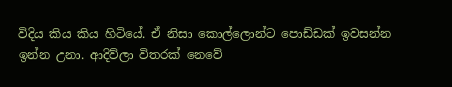විදිය කිය කිය හිටියේ. ඒ නිසා කොල්ලොන්ට පොඩ්ඩක් ඉවසන්න ඉන්න උනා. ආදිව්ලා විතරක් නෙවේ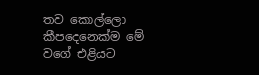තව කොල්ලො කීපදෙනෙක්ම මේ වගේ එළියට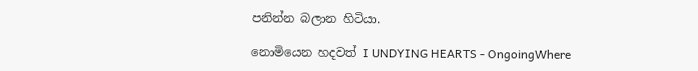පනින්න බලාන හිටියා.

නොමියෙන හදවත් I UNDYING HEARTS - OngoingWhere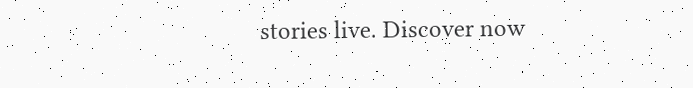stories live. Discover now